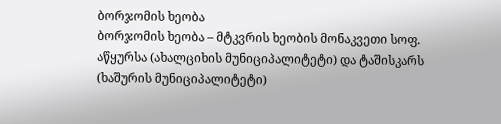ბორჯომის ხეობა
ბორჯომის ხეობა – მტკვრის ხეობის მონაკვეთი სოფ. აწყურსა (ახალციხის მუნიციპალიტეტი) და ტაშისკარს (ხაშურის მუნიციპალიტეტი)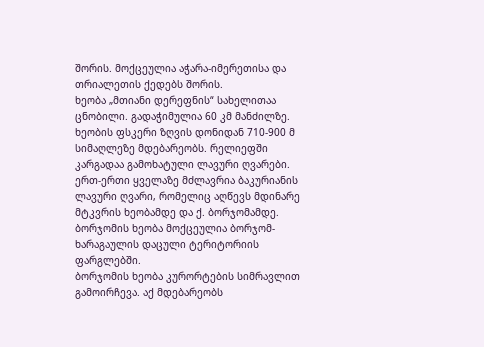შორის. მოქცეულია აჭარა-იმერეთისა და თრიალეთის ქედებს შორის.
ხეობა „მთიანი დერეფნის“ სახელითაა ცნობილი. გადაჭიმულია 60 კმ მანძილზე. ხეობის ფსკერი ზღვის დონიდან 710-900 მ სიმაღლეზე მდებარეობს. რელიეფში კარგადაა გამოხატული ლავური ღვარები. ერთ-ერთი ყველაზე მძლავრია ბაკურიანის ლავური ღვარი, რომელიც აღწევს მდინარე მტკვრის ხეობამდე და ქ. ბორჯომამდე. ბორჯომის ხეობა მოქცეულია ბორჯომ-ხარაგაულის დაცული ტერიტორიის ფარგლებში.
ბორჯომის ხეობა კურორტების სიმრავლით გამოირჩევა. აქ მდებარეობს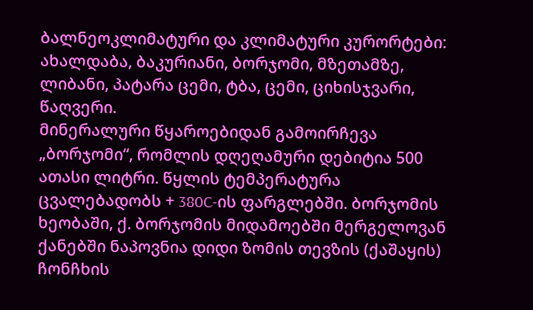ბალნეოკლიმატური და კლიმატური კურორტები: ახალდაბა, ბაკურიანი, ბორჯომი, მზეთამზე, ლიბანი, პატარა ცემი, ტბა, ცემი, ციხისჯვარი, წაღვერი.
მინერალური წყაროებიდან გამოირჩევა „ბორჯომი“, რომლის დღეღამური დებიტია 500 ათასი ლიტრი. წყლის ტემპერატურა ცვალებადობს + 380C-ის ფარგლებში. ბორჯომის ხეობაში, ქ. ბორჯომის მიდამოებში მერგელოვან ქანებში ნაპოვნია დიდი ზომის თევზის (ქაშაყის) ჩონჩხის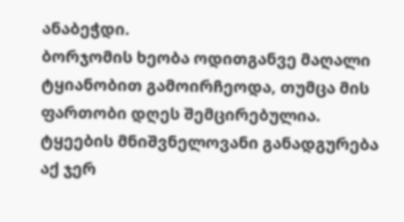ანაბეჭდი.
ბორჯომის ხეობა ოდითგანვე მაღალი ტყიანობით გამოირჩეოდა, თუმცა მის ფართობი დღეს შემცირებულია. ტყეების მნიშვნელოვანი განადგურება აქ ჯერ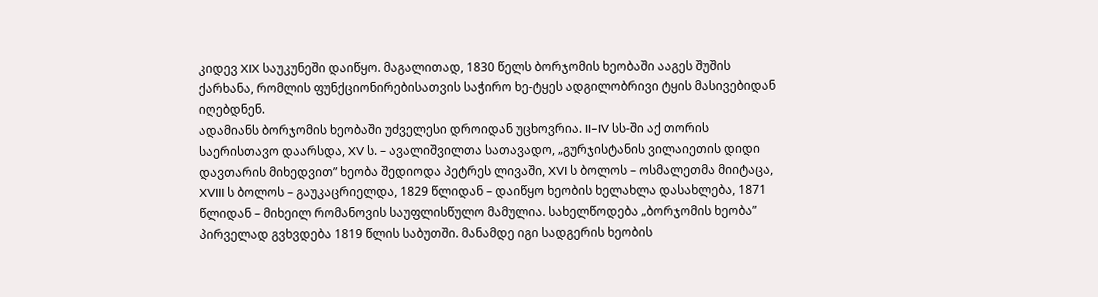კიდევ XIX საუკუნეში დაიწყო. მაგალითად, 1830 წელს ბორჯომის ხეობაში ააგეს შუშის ქარხანა, რომლის ფუნქციონირებისათვის საჭირო ხე-ტყეს ადგილობრივი ტყის მასივებიდან იღებდნენ.
ადამიანს ბორჯომის ხეობაში უძველესი დროიდან უცხოვრია. II–IV სს-ში აქ თორის საერისთავო დაარსდა, XV ს. – ავალიშვილთა სათავადო, „გურჯისტანის ვილაიეთის დიდი დავთარის მიხედვით” ხეობა შედიოდა პეტრეს ლივაში, XVI ს ბოლოს – ოსმალეთმა მიიტაცა, XVIII ს ბოლოს – გაუკაცრიელდა, 1829 წლიდან – დაიწყო ხეობის ხელახლა დასახლება, 1871 წლიდან – მიხეილ რომანოვის საუფლისწულო მამულია. სახელწოდება „ბორჯომის ხეობა” პირველად გვხვდება 1819 წლის საბუთში. მანამდე იგი სადგერის ხეობის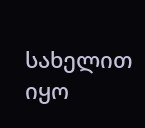სახელით იყო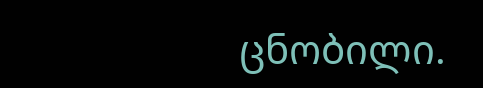ცნობილი.